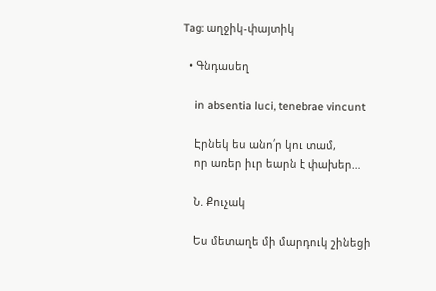Tag: աղջիկ-փայտիկ

  • Գնդասեղ

    in absentia luci, tenebrae vincunt

    Էրնեկ ես անո՛ր կու տամ,
    որ առեր իւր եարն է փախեր…

    Ն. Քուչակ

    Ես մետաղե մի մարդուկ շինեցի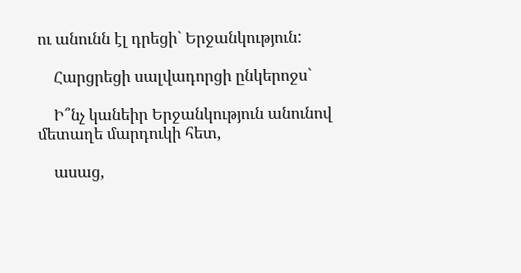ու անունն էլ դրեցի` Երջանկություն:

    Հարցրեցի սալվադորցի ընկերոջս`

    Ի՞նչ կանեիր Երջանկություն անունով մետաղե մարդուկի հետ,

    ասաց,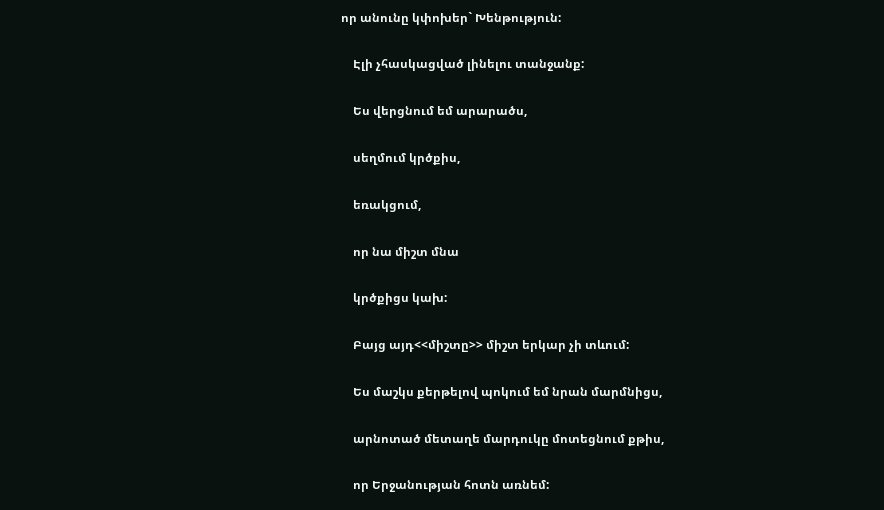որ անունը կփոխեր` Խենթություն:

    Էլի չհասկացված լինելու տանջանք:

    Ես վերցնում եմ արարածս,

    սեղմում կրծքիս,

    եռակցում,

    որ նա միշտ մնա

    կրծքիցս կախ:

    Բայց այդ<<միշտը>> միշտ երկար չի տևում:

    Ես մաշկս քերթելով պոկում եմ նրան մարմնիցս,

    արնոտած մետաղե մարդուկը մոտեցնում քթիս,

    որ Երջանության հոտն առնեմ: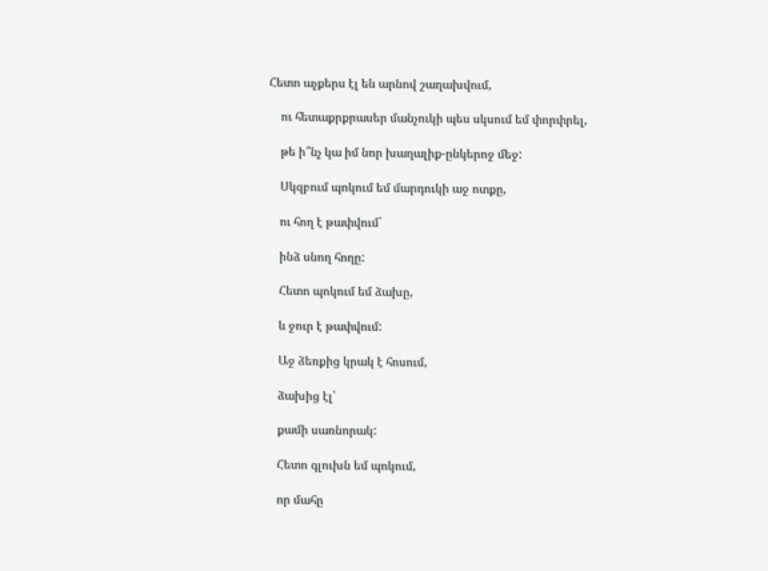Հետո աչքերս էլ են արնով շաղախվում,

    ու հետաքրքրասեր մանչուկի պես սկսում եմ փորփրել,

    թե ի՞նչ կա իմ նոր խաղալիք-ընկերոջ մեջ:

    Սկզբում պոկում եմ մարդուկի աջ ոտքը,

    ու հող է թափվում`

    ինձ սնող հողը:

    Հետո պոկում եմ ձախը,

    և ջուր է թափվում:

    Աջ ձեռքից կրակ է հոսում,

    ձախից էլ՝

    քամի սառնորակ:

    Հետո գլուխն եմ պոկում,

    որ մահը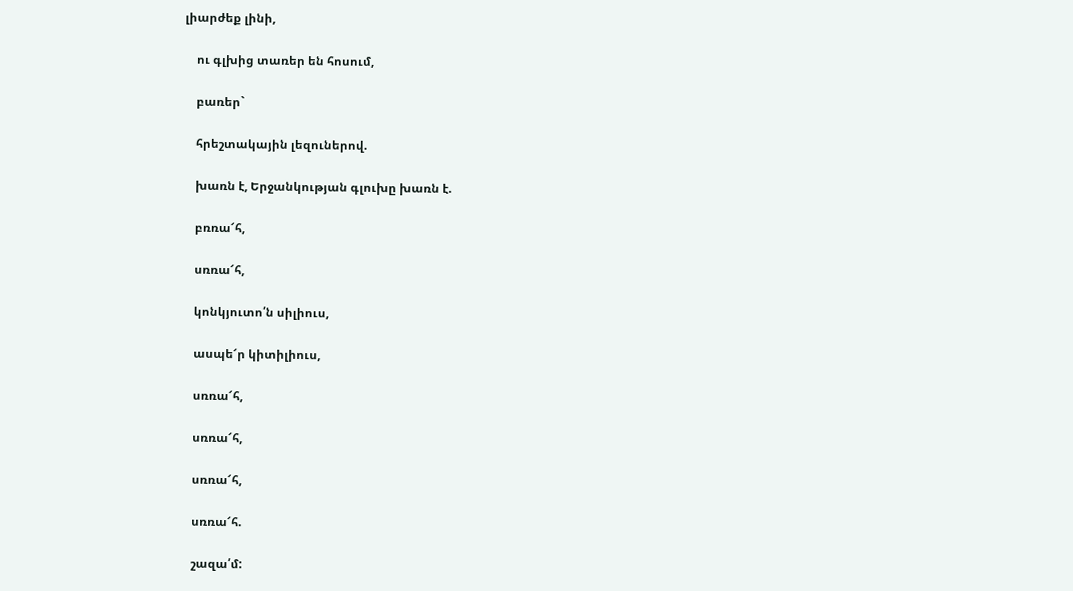լիարժեք լինի,

    ու գլխից տառեր են հոսում,

    բառեր`

    հրեշտակային լեզուներով.

    խառն է, Երջանկության գլուխը խառն է.

    բռռա՜հ,

    սռռա՜հ,

    կոնկյուտո՛ն սիլիուս,

    ասպե՜ր կիտիլիուս,

    սռռա՜հ,

    սռռա՜հ,

    սռռա՜հ,

    սռռա՜հ.

    շազա՛մ: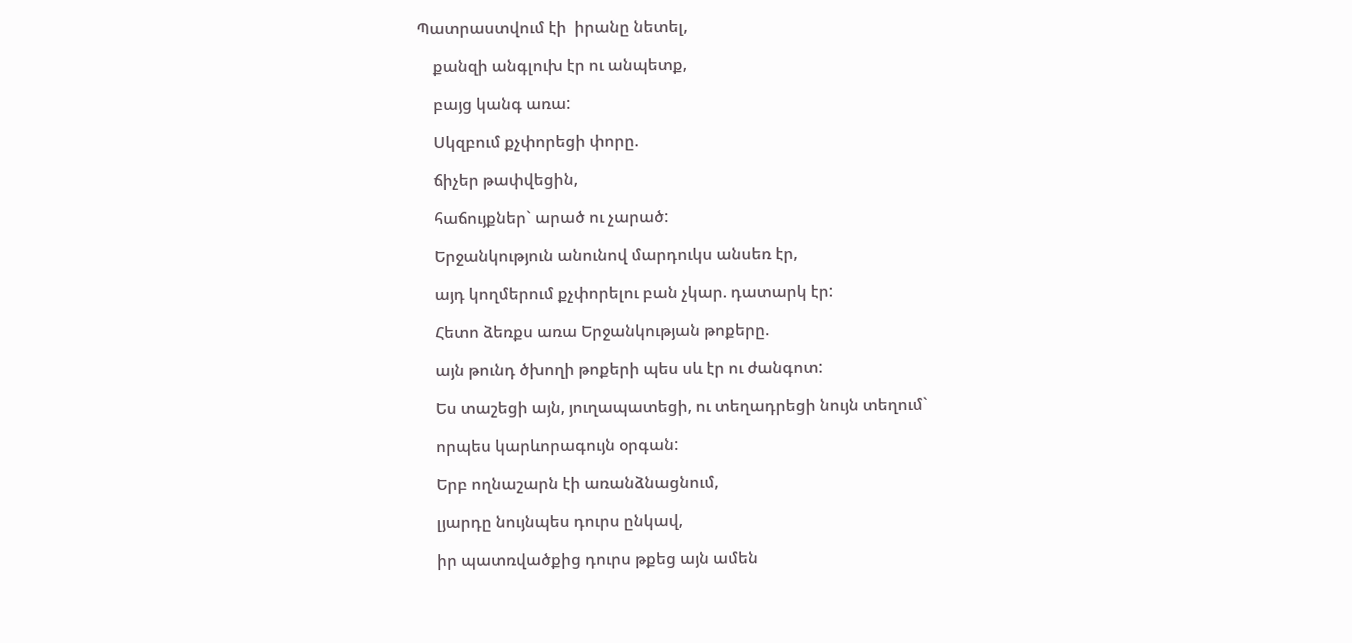Պատրաստվում էի  իրանը նետել,

    քանզի անգլուխ էր ու անպետք,

    բայց կանգ առա:

    Սկզբում քչփորեցի փորը.

    ճիչեր թափվեցին,

    հաճույքներ` արած ու չարած:

    Երջանկություն անունով մարդուկս անսեռ էր,

    այդ կողմերում քչփորելու բան չկար. դատարկ էր:

    Հետո ձեռքս առա Երջանկության թոքերը.

    այն թունդ ծխողի թոքերի պես սև էր ու ժանգոտ:

    Ես տաշեցի այն, յուղապատեցի, ու տեղադրեցի նույն տեղում`

    որպես կարևորագույն օրգան:

    Երբ ողնաշարն էի առանձնացնում,

    լյարդը նույնպես դուրս ընկավ,

    իր պատռվածքից դուրս թքեց այն ամեն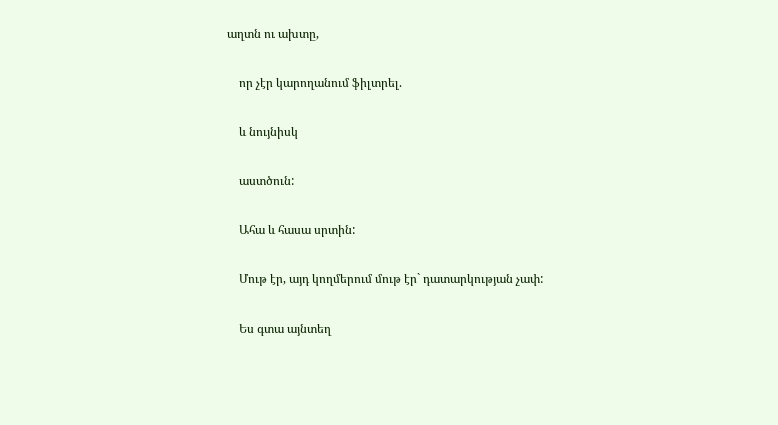աղտն ու ախտը,

    որ չէր կարողանում ֆիլտրել.

    և նույնիսկ

    աստծուն:

    Ահա և հասա սրտին:

    Մութ էր, այդ կողմերում մութ էր` դատարկության չափ:

    Ես գտա այնտեղ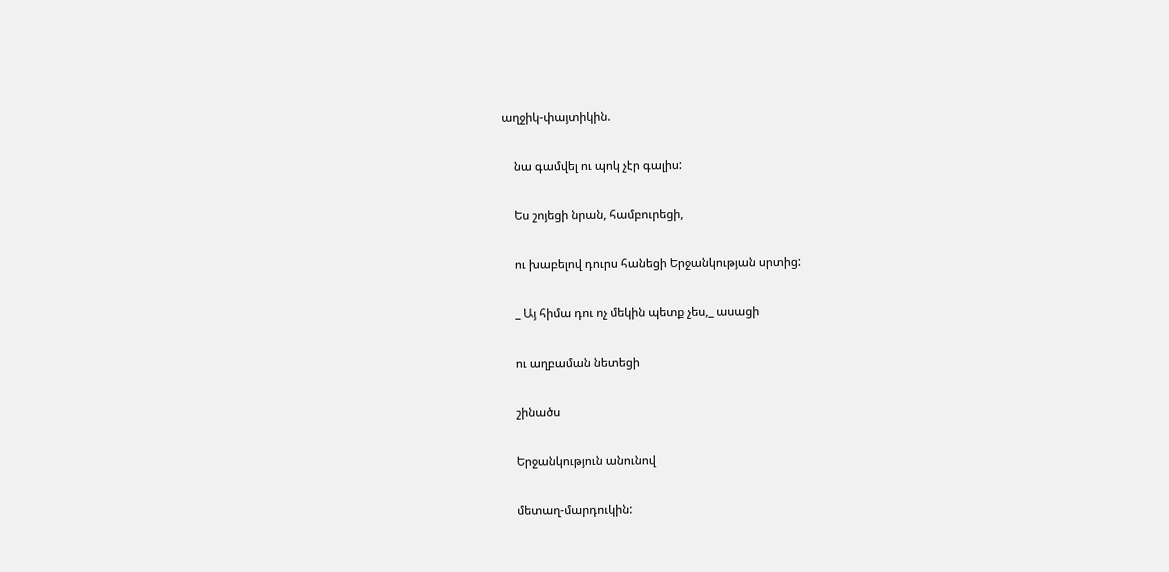աղջիկ-փայտիկին.

    նա գամվել ու պոկ չէր գալիս:

    Ես շոյեցի նրան, համբուրեցի,

    ու խաբելով դուրս հանեցի Երջանկության սրտից:

    _ Այ հիմա դու ոչ մեկին պետք չես,_ ասացի

    ու աղբաման նետեցի

    շինածս

    Երջանկություն անունով

    մետաղ-մարդուկին: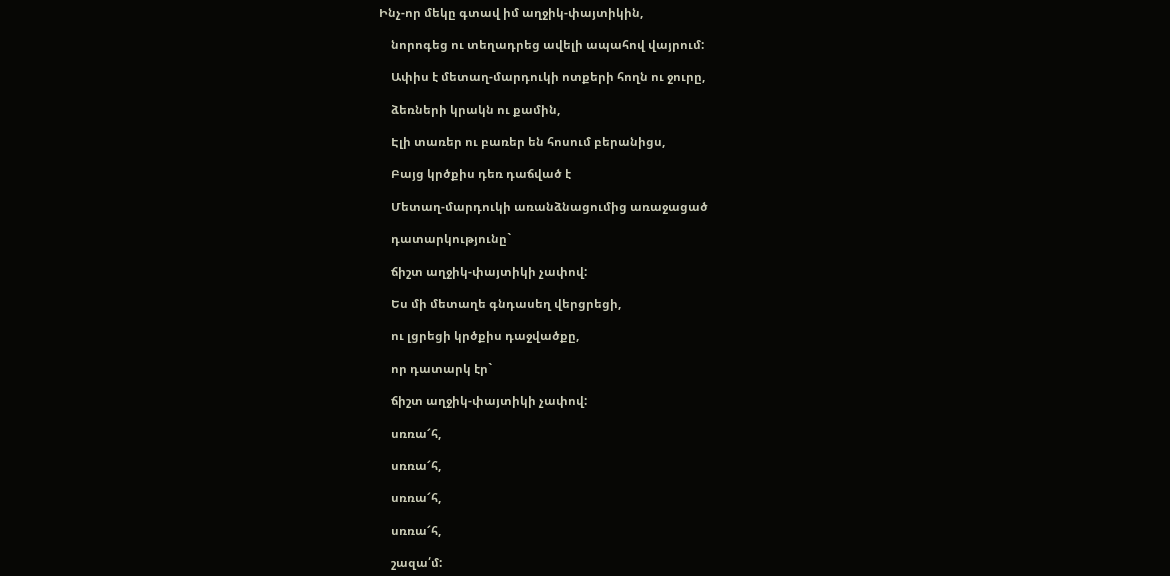Ինչ-որ մեկը գտավ իմ աղջիկ-փայտիկին,

    նորոգեց ու տեղադրեց ավելի ապահով վայրում:

    Ափիս է մետաղ-մարդուկի ոտքերի հողն ու ջուրը,

    ձեռների կրակն ու քամին,

    Էլի տառեր ու բառեր են հոսում բերանիցս,

    Բայց կրծքիս դեռ դաճված է

    Մետաղ-մարդուկի առանձնացումից առաջացած

    դատարկությունը`

    ճիշտ աղջիկ-փայտիկի չափով:

    Ես մի մետաղե գնդասեղ վերցրեցի,

    ու լցրեցի կրծքիս դաջվածքը,

    որ դատարկ էր`

    ճիշտ աղջիկ-փայտիկի չափով:

    սռռա՜հ,

    սռռա՜հ,

    սռռա՜հ,

    սռռա՜հ,

    շազա՛մ: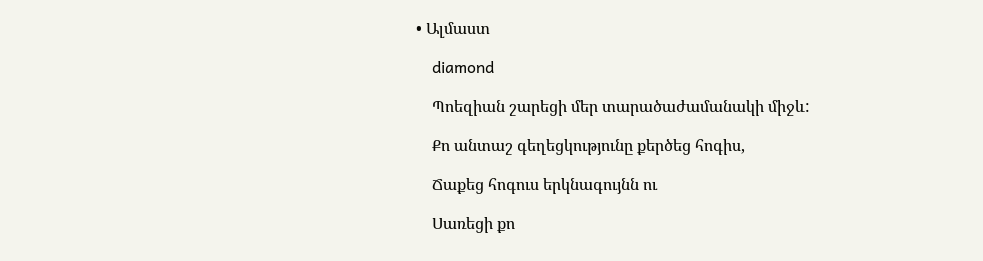• Ալմաստ

    diamond

    Պոեզիան շարեցի մեր տարածաժամանակի միջև:

    Քո անտաշ գեղեցկությունը քերծեց հոգիս,

    Ճաքեց հոգուս երկնագույնն ու

    Սառեցի քո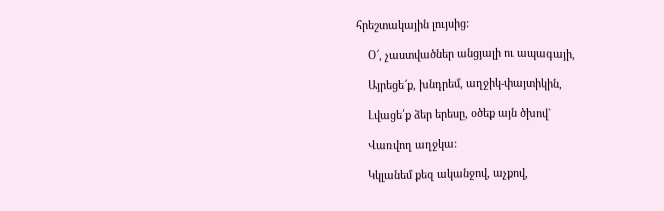հրեշտակային լույսից:

    Օ՜, չաստվածներ անցյալի ու ապագայի,

    Այրեցե՜ք, խնդրեմ, աղջիկ-փայտիկին,

    Լվացե՛ք ձեր երեսը, օծեք այն ծխով`

    Վառվող աղջկա:

    Կկլանեմ քեզ ականջով, աչքով,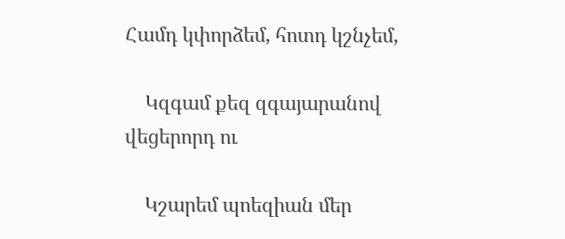Համդ կփորձեմ, հոտդ կշնչեմ,

    Կզգամ քեզ զգայարանով վեցերորդ ու

    Կշարեմ պոեզիան մեր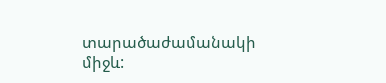տարածաժամանակի միջև: